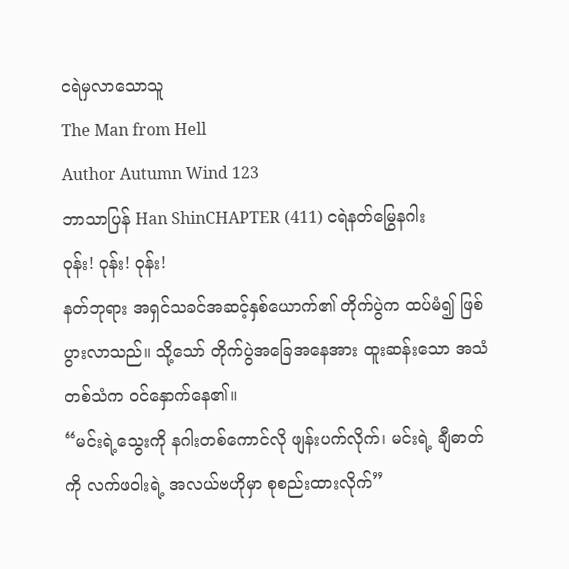ငရဲမှလာသောသူ
The Man from Hell
Author Autumn Wind 123
ဘာသာပြန် Han ShinCHAPTER (411) ငရဲနတ်မြွေနဂါး
ဝုန်း! ဝုန်း! ဝုန်း!
နတ်ဘုရား အရှင်သခင်အဆင့်နှစ်ယောက်၏ တိုက်ပွဲက ထပ်မံ၍ ဖြစ်ပွားလာသည်။ သို့သော် တိုက်ပွဲအခြေအနေအား ထူးဆန်းသော အသံတစ်သံက ဝင်နှောက်နေ၏။
“မင်းရဲ့သွေးကို နဂါးတစ်ကောင်လို ဖျန်းပက်လိုက်၊ မင်းရဲ့ ချီဓာတ်ကို လက်ဖဝါးရဲ့ အလယ်ဗဟိုမှာ စုစည်းထားလိုက်”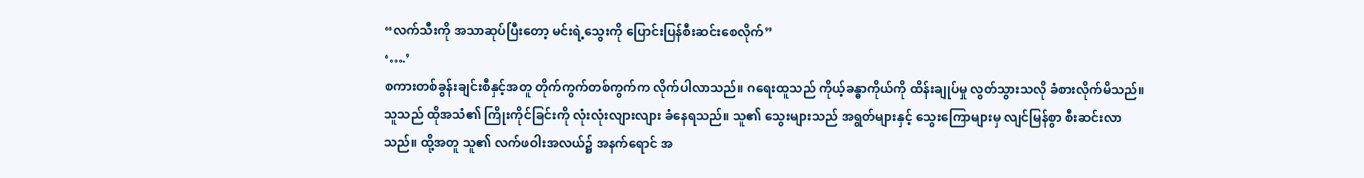“လက်သီးကို အသာဆုပ်ပြီးတော့ မင်းရဲ့သွေးကို ပြောင်းပြန်စီးဆင်းစေလိုက်”
‘….’
စကားတစ်ခွန်းချင်းစီနှင့်အတူ တိုက်ကွက်တစ်ကွက်က လိုက်ပါလာသည်။ ဂရေးထူသည် ကိုယ့်ခန္ဓာကိုယ်ကို ထိန်းချုပ်မှု လွတ်သွားသလို ခံစားလိုက်မိသည်။
သူသည် ထိုအသံ၏ ကြိုးကိုင်ခြင်းကို လုံးလုံးလျားလျား ခံနေရသည်။ သူ၏ သွေးများသည် အရွတ်များနှင့် သွေးကြောများမှ လျင်မြန်စွာ စီးဆင်းလာသည်။ ထို့အတူ သူ၏ လက်ဖဝါးအလယ်၌ အနက်ရောင် အ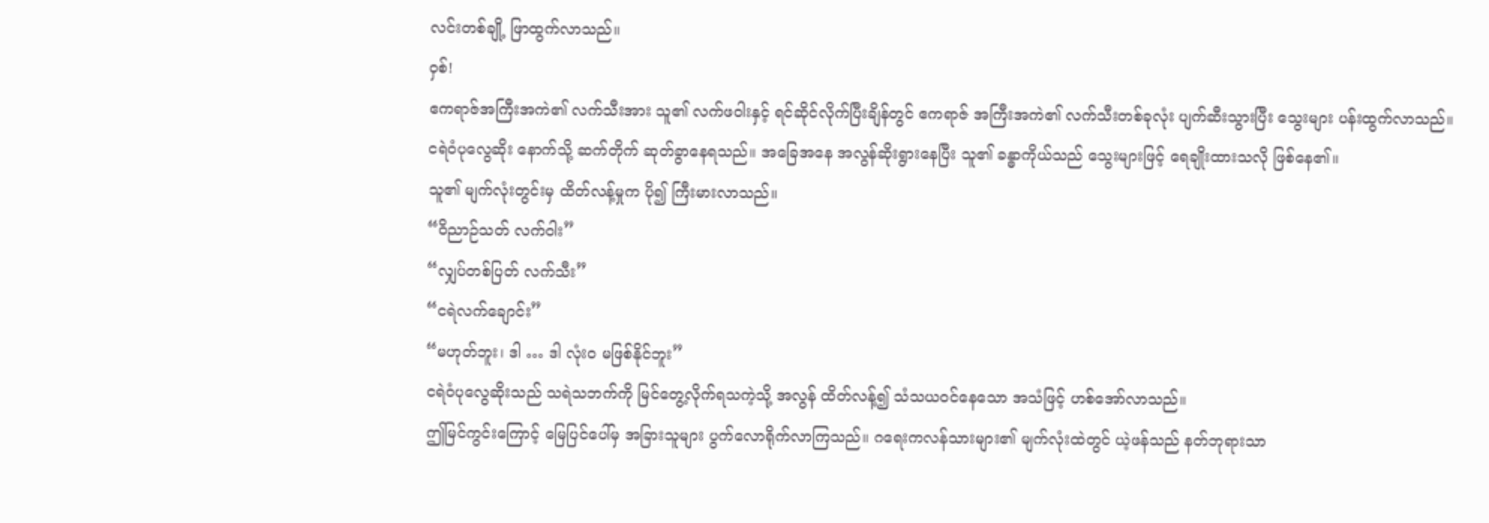လင်းတစ်ချို့ ဖြာထွက်လာသည်။
ဝှစ်!
ဧကရာဇ်အကြီးအကဲ၏ လက်သီးအား သူ၏ လက်ဖဝါးနှင့် ရင်ဆိုင်လိုက်ပြီးချိန်တွင် ဧကရာဇ် အကြီးအကဲ၏ လက်သီးတစ်ခုလုံး ပျက်ဆီးသွားပြီး သွေးများ ပန်းထွက်လာသည်။
ငရဲဝံပုလွေဆိုး နောက်သို့ ဆက်တိုက် ဆုတ်ခွာနေရသည်။ အခြေအနေ အလွန်ဆိုးရွားနေပြီး သူ၏ ခန္ဓာကိုယ်သည် သွေးများဖြင့် ရေချိုးထားသလို ဖြစ်နေ၏။
သူ၏ မျက်လုံးတွင်းမှ ထိတ်လန့်မှုက ပို၍ ကြီးမားလာသည်။
“ဝိညာဉ်သတ် လက်ဝါး”
“လျှပ်တစ်ပြတ် လက်သီး”
“ငရဲလက်ချောင်း”
“မဟုတ်ဘူး၊ ဒါ … ဒါ လုံးဝ မဖြစ်နိုင်ဘူး”
ငရဲဝံပုလွေဆိုးသည် သရဲသဘက်ကို မြင်တွေ့လိုက်ရသကဲ့သို့ အလွန် ထိတ်လန့်၍ သံသယဝင်နေသော အသံဖြင့် ဟစ်အော်လာသည်။
ဤမြင်ကွင်းကြောင့် မြေပြင်ပေါ်မှ အခြားသူများ ပွက်လောရိုက်လာကြသည်။ ဂရေးကလန်သားများ၏ မျက်လုံးထဲတွင် ယဲ့ဖန်သည် နတ်ဘုရားသာ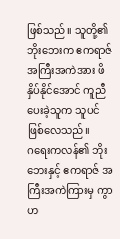ဖြစ်သည်။ သူတို့၏ ဘိုးဘေးက ဧကရာဇ် အကြီးအကဲအား ဖိနှိပ်နိုင်အောင် ကူညီပေးခဲ့သူက သူပင် ဖြစ်လေသည်။
ဂရေးကလန်၏ ဘိုးဘေးနှင့် ဧကရာဇ် အကြီးအကဲကြားမှ ကွာဟ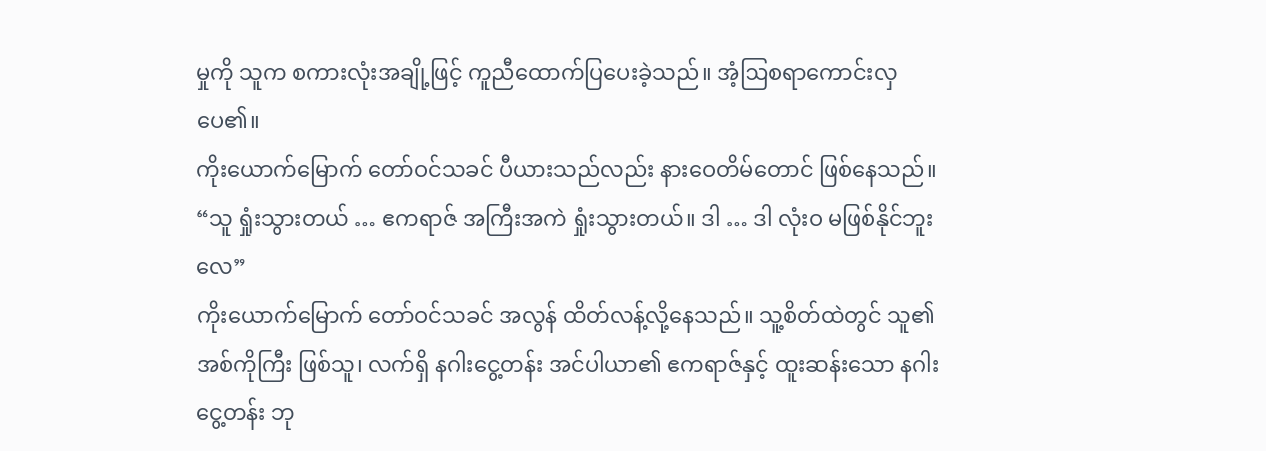မှုကို သူက စကားလုံးအချို့ဖြင့် ကူညီထောက်ပြပေးခဲ့သည်။ အံ့ဩစရာကောင်းလှပေ၏။
ကိုးယောက်မြောက် တော်ဝင်သခင် ပီယားသည်လည်း နားဝေတိမ်တောင် ဖြစ်နေသည်။
“သူ ရှုံးသွားတယ် … ဧကရာဇ် အကြီးအကဲ ရှုံးသွားတယ်။ ဒါ … ဒါ လုံးဝ မဖြစ်နိုင်ဘူးလေ”
ကိုးယောက်မြောက် တော်ဝင်သခင် အလွန် ထိတ်လန့်လို့နေသည်။ သူ့စိတ်ထဲတွင် သူ၏ အစ်ကိုကြီး ဖြစ်သူ၊ လက်ရှိ နဂါးငွေ့တန်း အင်ပါယာ၏ ဧကရာဇ်နှင့် ထူးဆန်းသော နဂါးငွေ့တန်း ဘု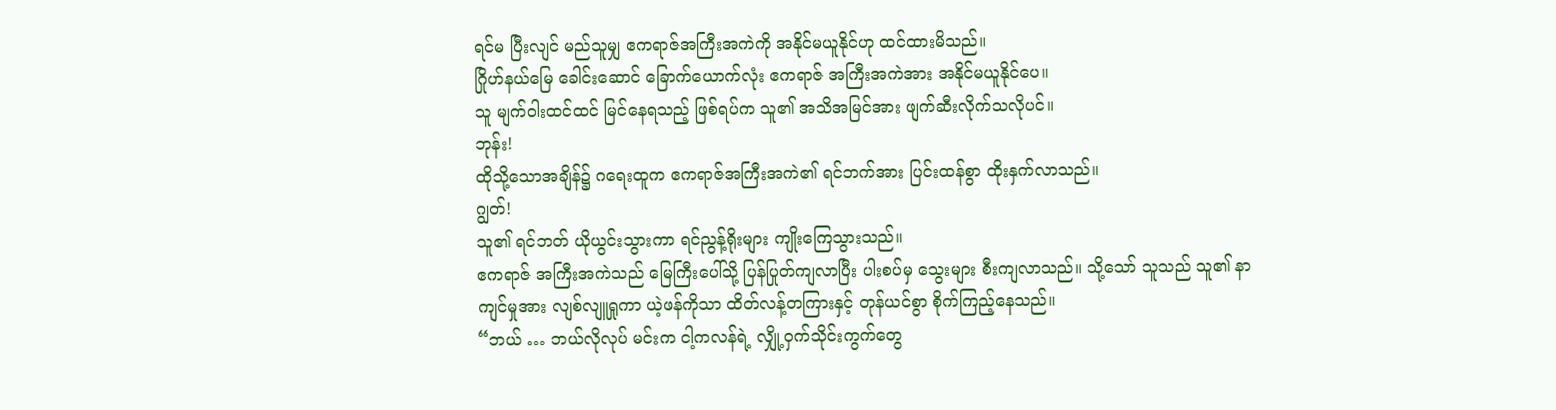ရင်မ ပြီးလျင် မည်သူမျှ ဧကရာဇ်အကြီးအကဲကို အနိုင်မယူနိုင်ဟု ထင်ထားမိသည်။
ဂြိုဟ်နယ်မြေ ခေါင်းဆောင် ခြောက်ယောက်လုံး ဧကရာဇ် အကြီးအကဲအား အနိုင်မယူနိုင်ပေ။
သူ မျက်ဝါးထင်ထင် မြင်နေရသည့် ဖြစ်ရပ်က သူ၏ အသိအမြင်အား ဖျက်ဆီးလိုက်သလိုပင်။
ဘုန်း!
ထိုသို့သောအချိန်၌ ဂရေးထူက ဧကရာဇ်အကြီးအကဲ၏ ရင်ဘက်အား ပြင်းထန်စွာ ထိုးနှက်လာသည်။
ဂျွတ်!
သူ၏ ရင်ဘတ် ယိုယွင်းသွားကာ ရင်ညွန့်ရိုးများ ကျိုးကြေသွားသည်။
ဧကရာဇ် အကြီးအကဲသည် မြေကြီးပေါ်သို့ ပြန်ပြုတ်ကျလာပြီး ပါးစပ်မှ သွေးများ စီးကျလာသည်။ သို့သော် သူသည် သူ၏ နာကျင်မှုအား လျစ်လျူရှုကာ ယဲ့ဖန်ကိုသာ ထိတ်လန့်တကြားနှင့် တုန်ယင်စွာ စိုက်ကြည့်နေသည်။
“ဘယ် … ဘယ်လိုလုပ် မင်းက ငါ့ကလန်ရဲ့ လျှို့ဝှက်သိုင်းကွက်တွေ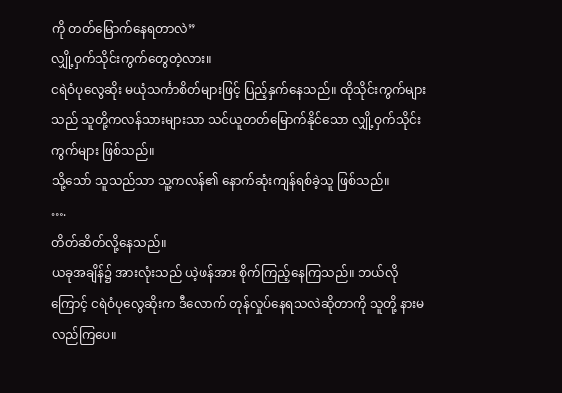ကို တတ်မြောက်နေရတာလဲ”
လျှို့ဝှက်သိုင်းကွက်တွေတဲ့လား။
ငရဲဝံပုလွေဆိုး မယုံသင်္ကာစိတ်များဖြင့် ပြည့်နှက်နေသည်။ ထိုသိုင်းကွက်များသည် သူတို့ကလန်သားများသာ သင်ယူတတ်မြောက်နိုင်သော လျှို့ဝှက်သိုင်းကွက်များ ဖြစ်သည်။
သို့သော် သူသည်သာ သူ့ကလန်၏ နောက်ဆုံးကျန်ရစ်ခဲ့သူ ဖြစ်သည်။
….
တိတ်ဆိတ်လို့နေသည်။
ယခုအချိန်၌ အားလုံးသည် ယဲ့ဖန်အား စိုက်ကြည့်နေကြသည်။ ဘယ်လိုကြောင့် ငရဲဝံပုလွေဆိုးက ဒီလောက် တုန်လှုပ်နေရသလဲဆိုတာကို သူတို့ နားမလည်ကြပေ။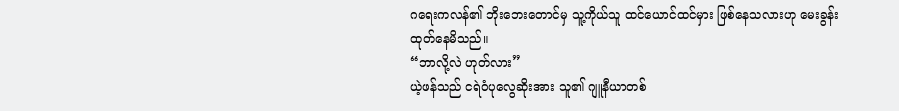ဂရေးကလန်၏ ဘိုးဘေးတောင်မှ သူ့ကိုယ်သူ ထင်ယောင်ထင်မှား ဖြစ်နေသလားဟု မေးခွန်းထုတ်နေမိသည်။
“ဘာလို့လဲ ဟုတ်လား”
ယဲ့ဖန်သည် ငရဲဝံပုလွေဆိုးအား သူ၏ ဂျူနီယာတစ်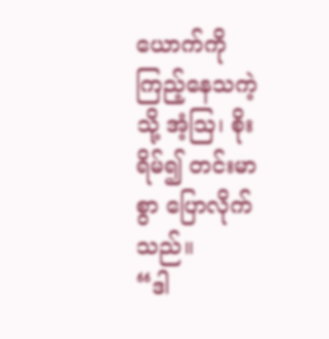ယောက်ကို ကြည့်နေသကဲ့သို့ အံ့ဩ၊ စိုးရိမ်၍ တင်းမာစွာ ပြောလိုက်သည်။
“ဒါ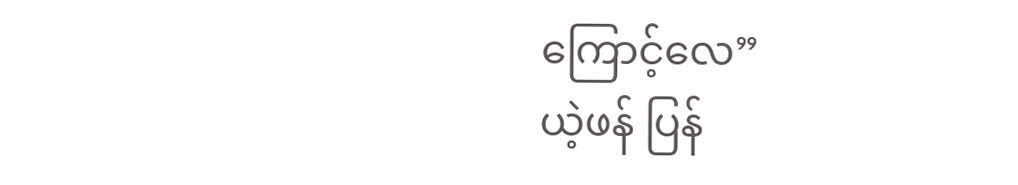ကြောင့်လေ”
ယဲ့ဖန် ပြန်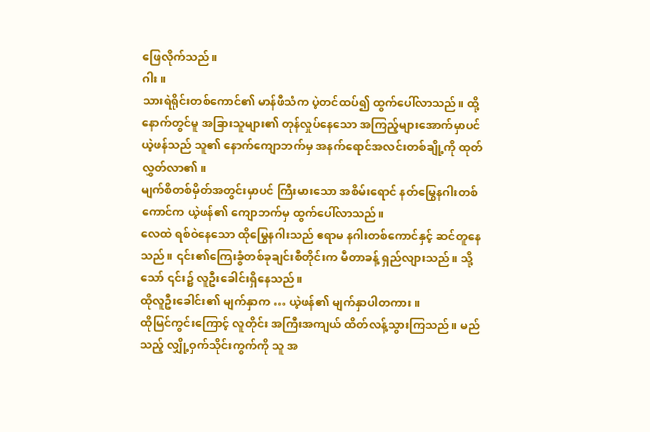ဖြေလိုက်သည်။
ဂါး။
သားရဲရိုင်းတစ်ကောင်၏ မာန်ဖီသံက ပဲ့တင်ထပ်၍ ထွက်ပေါ်လာသည်။ ထို့နောက်တွင်မူ အခြားသူများ၏ တုန်လှုပ်နေသော အကြည့်များအောက်မှာပင် ယဲ့ဖန်သည် သူ၏ နောက်ကျောဘက်မှ အနက်ရောင်အလင်းတစ်ချို့ကို ထုတ်လွှတ်လာ၏။
မျက်စိတစ်မှိတ်အတွင်းမှာပင် ကြီးမားသော အစိမ်းရောင် နတ်မြွေနဂါးတစ်ကောင်က ယဲ့ဖန်၏ ကျောဘက်မှ ထွက်ပေါ်လာသည်။
လေထဲ ရစ်ဝဲနေသော ထိုမြွေနဂါးသည် ဧရာမ နဂါးတစ်ကောင်နှင့် ဆင်တူနေသည်။ ၎င်း၏ကြေးခွံတစ်ခုချင်းစီတိုင်းက မီတာခန့် ရှည်လျားသည်။ သို့သော် ၎င်း၌ လူဦးခေါင်းရှိနေသည်။
ထိုလူဦးခေါင်း၏ မျက်နှာက … ယဲ့ဖန်၏ မျက်နှာပါတကား။
ထိုမြင်ကွင်းကြောင့် လူတိုင်း အကြီးအကျယ် ထိတ်လန့်သွားကြသည်။ မည်သည့် လျှို့ဝှက်သိုင်းကွက်ကို သူ အ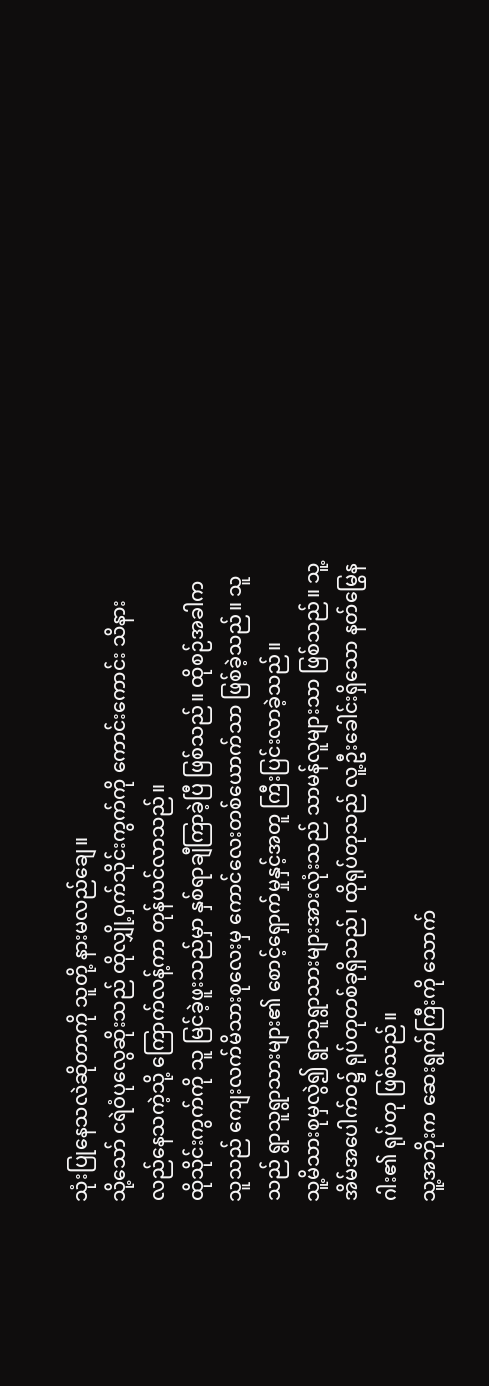သုံးပြုနေသလဲဆိုတာကို သူတို့ နားမလည်ချေ။
သို့သော် ငရဲဝံပုလွေဆိုးသည် ထိုလျှို့ဝှက်သိုင်းကွက်ကို ကောင်းကောင်း သိနားလည်နေသကဲ့သို့ ကြောက်လန့်ကာ တုန်ယင်လာသည်။
ထိုသိုင်းကွက်ကို သူ မြင်ခဲ့ဖူးသည်မှာ နှစ်ရာချီကြာခဲ့ပြီ ဖြစ်သည်။ ထိုစဉ်အခါက သူသည် ကျေးလက်မိသားစုလေးမှ ကောင်လေးတစ်ယောက်သာ ဖြစ်ခဲ့သည်။ သူသည် ရွာသူရွာသားများ၏ စောင့်ရှောက်မှုနှင့်အတူ ကြီးပြင်းလာခဲ့သည်။
သူ့မိသားစုမှလွဲ၍ ရွာသူရွာသားများအားလုံးသည် သာမန်လူများသာ ဖြစ်သည်။ သူ့အိမ်အပေါက်ဝ၌ ရုပ်တုတစ်ခုရှိသည်၊ ထိုရုပ်တုသည် လူ့ဦးခေါင်းရှိသော နတ်မြွေနဂါး၏ ရုပ်တု ဖြစ်သည်။
သူ့အဘိုးက ဆေးရွက်ကြီးကို သောက်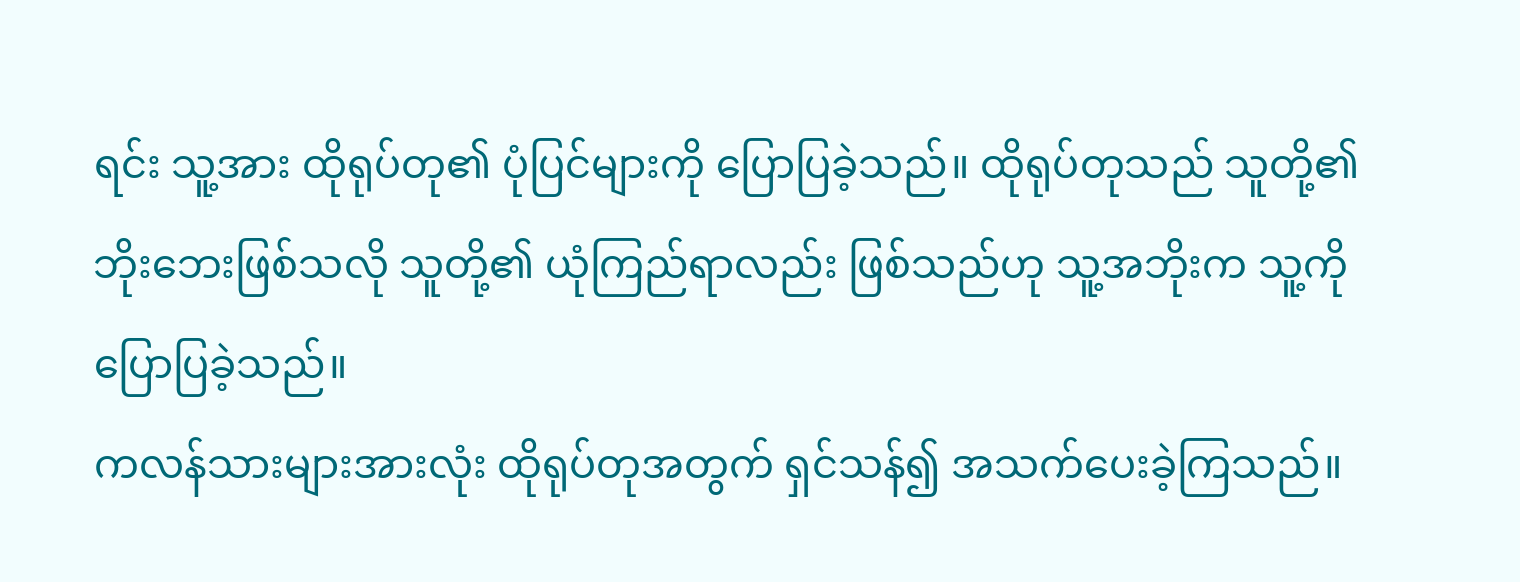ရင်း သူ့အား ထိုရုပ်တု၏ ပုံပြင်များကို ပြောပြခဲ့သည်။ ထိုရုပ်တုသည် သူတို့၏ ဘိုးဘေးဖြစ်သလို သူတို့၏ ယုံကြည်ရာလည်း ဖြစ်သည်ဟု သူ့အဘိုးက သူ့ကို ပြောပြခဲ့သည်။
ကလန်သားများအားလုံး ထိုရုပ်တုအတွက် ရှင်သန်၍ အသက်ပေးခဲ့ကြသည်။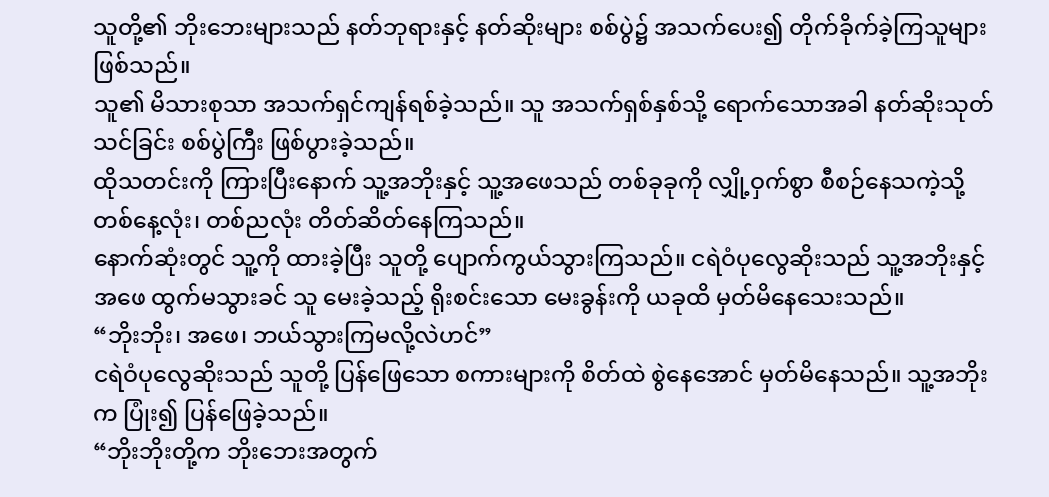သူတို့၏ ဘိုးဘေးများသည် နတ်ဘုရားနှင့် နတ်ဆိုးများ စစ်ပွဲ၌ အသက်ပေး၍ တိုက်ခိုက်ခဲ့ကြသူများ ဖြစ်သည်။
သူ၏ မိသားစုသာ အသက်ရှင်ကျန်ရစ်ခဲ့သည်။ သူ အသက်ရှစ်နှစ်သို့ ရောက်သောအခါ နတ်ဆိုးသုတ်သင်ခြင်း စစ်ပွဲကြီး ဖြစ်ပွားခဲ့သည်။
ထိုသတင်းကို ကြားပြီးနောက် သူ့အဘိုးနှင့် သူ့အဖေသည် တစ်ခုခုကို လျှို့ဝှက်စွာ စီစဉ်နေသကဲ့သို့ တစ်နေ့လုံး၊ တစ်ညလုံး တိတ်ဆိတ်နေကြသည်။
နောက်ဆုံးတွင် သူ့ကို ထားခဲ့ပြီး သူတို့ ပျောက်ကွယ်သွားကြသည်။ ငရဲဝံပုလွေဆိုးသည် သူ့အဘိုးနှင့် အဖေ ထွက်မသွားခင် သူ မေးခဲ့သည့် ရိုးစင်းသော မေးခွန်းကို ယခုထိ မှတ်မိနေသေးသည်။
“ဘိုးဘိုး၊ အဖေ၊ ဘယ်သွားကြမလို့လဲဟင်”
ငရဲဝံပုလွေဆိုးသည် သူတို့ ပြန်ဖြေသော စကားများကို စိတ်ထဲ စွဲနေအောင် မှတ်မိနေသည်။ သူ့အဘိုးက ပြုံး၍ ပြန်ဖြေခဲ့သည်။
“ဘိုးဘိုးတို့က ဘိုးဘေးအတွက်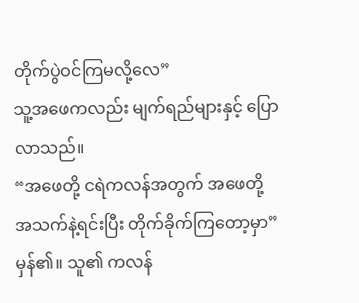တိုက်ပွဲဝင်ကြမလို့လေ”
သူ့အဖေကလည်း မျက်ရည်များနှင့် ပြောလာသည်။
“အဖေတို့ ငရဲကလန်အတွက် အဖေတို့ အသက်နဲ့ရင်းပြီး တိုက်ခိုက်ကြတော့မှာ”
မှန်၏။ သူ၏ ကလန်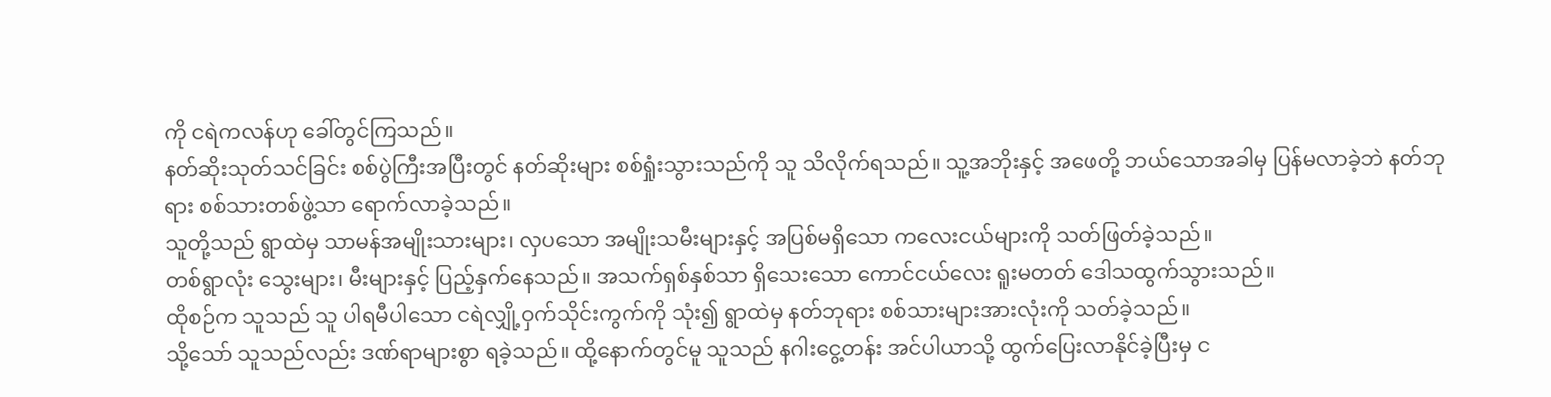ကို ငရဲကလန်ဟု ခေါ်တွင်ကြသည်။
နတ်ဆိုးသုတ်သင်ခြင်း စစ်ပွဲကြီးအပြီးတွင် နတ်ဆိုးများ စစ်ရှုံးသွားသည်ကို သူ သိလိုက်ရသည်။ သူ့အဘိုးနှင့် အဖေတို့ ဘယ်သောအခါမှ ပြန်မလာခဲ့ဘဲ နတ်ဘုရား စစ်သားတစ်ဖွဲ့သာ ရောက်လာခဲ့သည်။
သူတို့သည် ရွာထဲမှ သာမန်အမျိုးသားများ၊ လှပသော အမျိုးသမီးများနှင့် အပြစ်မရှိသော ကလေးငယ်များကို သတ်ဖြတ်ခဲ့သည်။
တစ်ရွာလုံး သွေးများ၊ မီးများနှင့် ပြည့်နှက်နေသည်။ အသက်ရှစ်နှစ်သာ ရှိသေးသော ကောင်ငယ်လေး ရူးမတတ် ဒေါသထွက်သွားသည်။
ထိုစဉ်က သူသည် သူ ပါရမီပါသော ငရဲလျှို့ဝှက်သိုင်းကွက်ကို သုံး၍ ရွာထဲမှ နတ်ဘုရား စစ်သားများအားလုံးကို သတ်ခဲ့သည်။
သို့သော် သူသည်လည်း ဒဏ်ရာများစွာ ရခဲ့သည်။ ထို့နောက်တွင်မူ သူသည် နဂါးငွေ့တန်း အင်ပါယာသို့ ထွက်ပြေးလာနိုင်ခဲ့ပြီးမှ င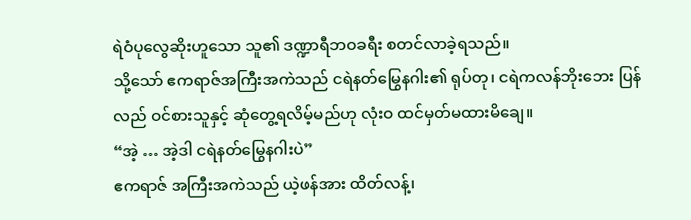ရဲဝံပုလွေဆိုးဟူသော သူ၏ ဒဏ္ဍာရီဘဝခရီး စတင်လာခဲ့ရသည်။
သို့သော် ဧကရာဇ်အကြီးအကဲသည် ငရဲနတ်မြွေနဂါး၏ ရုပ်တု၊ ငရဲကလန်ဘိုးဘေး ပြန်လည် ဝင်စားသူနှင့် ဆုံတွေ့ရလိမ့်မည်ဟု လုံးဝ ထင်မှတ်မထားမိချေ။
“အဲ့ … အဲ့ဒါ ငရဲနတ်မြွေနဂါးပဲ”
ဧကရာဇ် အကြီးအကဲသည် ယဲ့ဖန်အား ထိတ်လန့်၊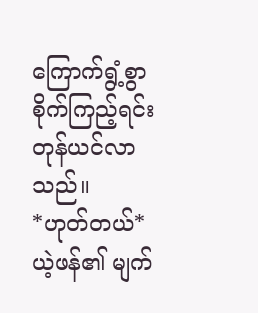ကြောက်ရွံ့စွာ စိုက်ကြည့်ရင်း တုန်ယင်လာသည်။
*ဟုတ်တယ်*
ယဲ့ဖန်၏ မျက်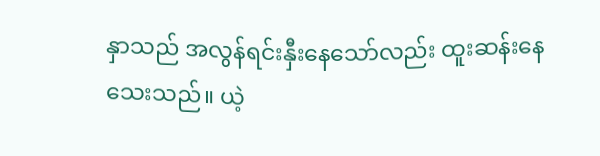နှာသည် အလွန်ရင်းနှီးနေသော်လည်း ထူးဆန်းနေသေးသည်။ ယဲ့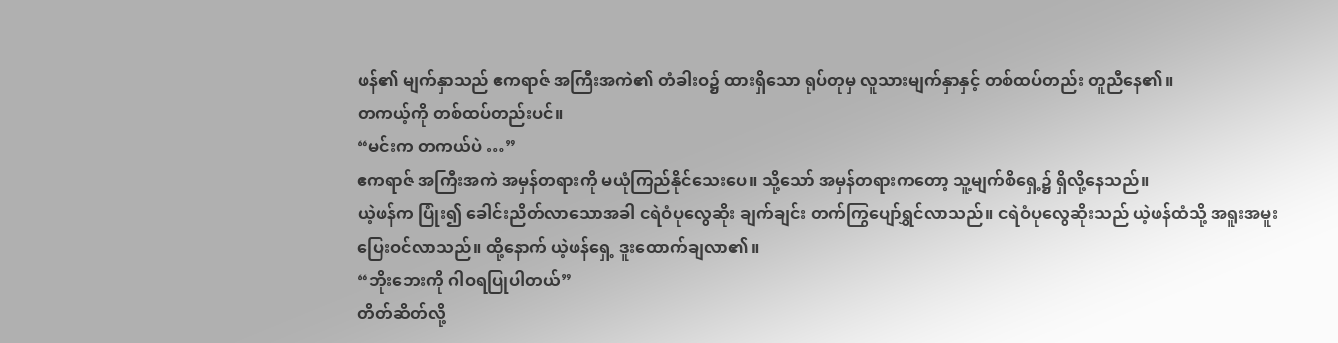ဖန်၏ မျက်နှာသည် ဧကရာဇ် အကြီးအကဲ၏ တံခါးဝ၌ ထားရှိသော ရုပ်တုမှ လူသားမျက်နှာနှင့် တစ်ထပ်တည်း တူညီနေ၏။
တကယ့်ကို တစ်ထပ်တည်းပင်။
“မင်းက တကယ်ပဲ …”
ဧကရာဇ် အကြီးအကဲ အမှန်တရားကို မယုံကြည်နိုင်သေးပေ။ သို့သော် အမှန်တရားကတော့ သူ့မျက်စိရှေ့၌ ရှိလို့နေသည်။
ယဲ့ဖန်က ပြုံး၍ ခေါင်းညိတ်လာသောအခါ ငရဲဝံပုလွေဆိုး ချက်ချင်း တက်ကြွပျော်ရွှင်လာသည်။ ငရဲဝံပုလွေဆိုးသည် ယဲ့ဖန်ထံသို့ အရူးအမူး ပြေးဝင်လာသည်။ ထို့နောက် ယဲ့ဖန်ရှေ့ ဒူးထောက်ချလာ၏။
“ဘိုးဘေးကို ဂါဝရပြုပါတယ်”
တိတ်ဆိတ်လို့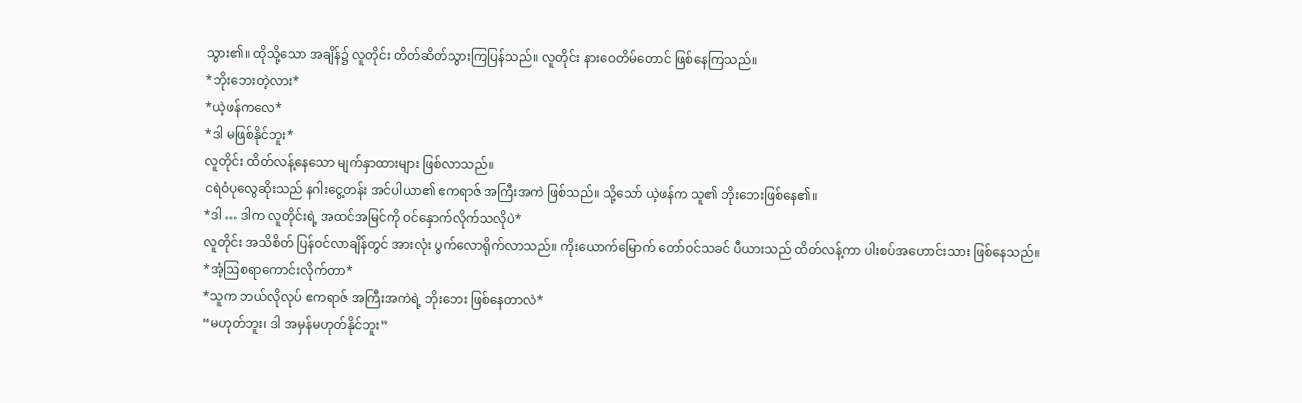သွား၏။ ထိုသို့သော အချိန်၌ လူတိုင်း တိတ်ဆိတ်သွားကြပြန်သည်။ လူတိုင်း နားဝေတိမ်တောင် ဖြစ်နေကြသည်။
*ဘိုးဘေးတဲ့လား*
*ယဲ့ဖန်ကလေ*
*ဒါ မဖြစ်နိုင်ဘူး*
လူတိုင်း ထိတ်လန့်နေသော မျက်နှာထားများ ဖြစ်လာသည်။
ငရဲဝံပုလွေဆိုးသည် နဂါးငွေ့တန်း အင်ပါယာ၏ ဧကရာဇ် အကြီးအကဲ ဖြစ်သည်။ သို့သော် ယဲ့ဖန်က သူ၏ ဘိုးဘေးဖြစ်နေ၏။
*ဒါ … ဒါက လူတိုင်းရဲ့ အထင်အမြင်ကို ဝင်နှောက်လိုက်သလိုပဲ*
လူတိုင်း အသိစိတ် ပြန်ဝင်လာချိန်တွင် အားလုံး ပွက်လောရိုက်လာသည်။ ကိုးယောက်မြောက် တော်ဝင်သခင် ပီယားသည် ထိတ်လန့်ကာ ပါးစပ်အဟောင်းသား ဖြစ်နေသည်။
*အံ့ဩစရာကောင်းလိုက်တာ*
*သူက ဘယ်လိုလုပ် ဧကရာဇ် အကြီးအကဲရဲ့ ဘိုးဘေး ဖြစ်နေတာလဲ*
“မဟုတ်ဘူး၊ ဒါ အမှန်မဟုတ်နိုင်ဘူး”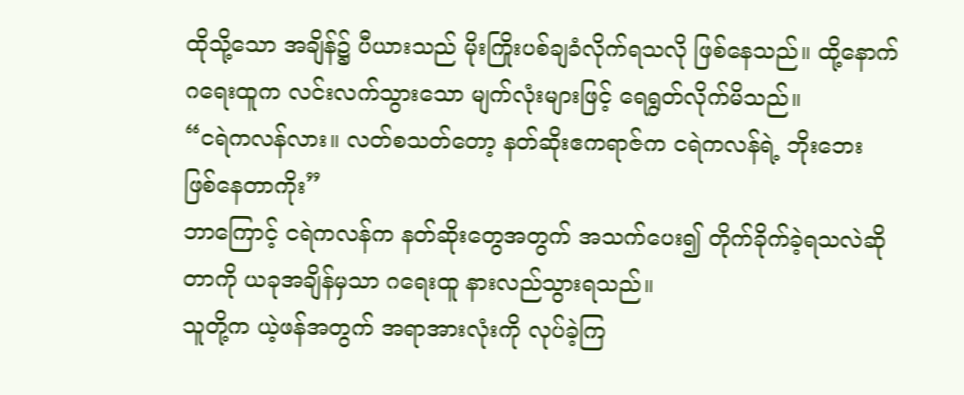ထိုသို့သော အချိန်၌ ပီယားသည် မိုးကြိုးပစ်ချခံလိုက်ရသလို ဖြစ်နေသည်။ ထို့နောက် ဂရေးထူက လင်းလက်သွားသော မျက်လုံးများဖြင့် ရေရွတ်လိုက်မိသည်။
“ငရဲကလန်လား။ လတ်စသတ်တော့ နတ်ဆိုးဧကရာဇ်က ငရဲကလန်ရဲ့ ဘိုးဘေး ဖြစ်နေတာကိုး”
ဘာကြောင့် ငရဲကလန်က နတ်ဆိုးတွေအတွက် အသက်ပေး၍ တိုက်ခိုက်ခဲ့ရသလဲဆိုတာကို ယခုအချိန်မှသာ ဂရေးထူ နားလည်သွားရသည်။
သူတို့က ယဲ့ဖန်အတွက် အရာအားလုံးကို လုပ်ခဲ့ကြ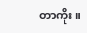တာကိုး။